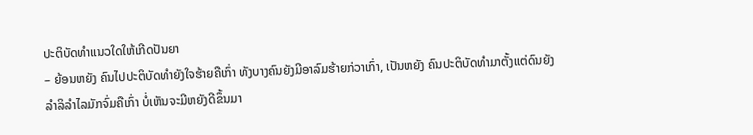ປະຕິບັດທຳແນວໃດໃຫ້ເກີດປັນຍາ
– ຍ້ອນຫຍັງ ຄົນໄປປະຕິບັດທຳຍັງໃຈຮ້າຍຄືເກົ່າ ທັງບາງຄົນຍັງມີອາລົມຮ້າຍກ່ວາເກົ່າ, ເປັນຫຍັງ ຄົນປະຕິບັດທຳມາຕັ້ງແຕ່ດົນຍັງລຳລິລຳໄລມັກຈົ່ມຄືເກົ່າ ບໍ່ເຫັນຈະມີຫຍັງດີຂຶ້ນມາ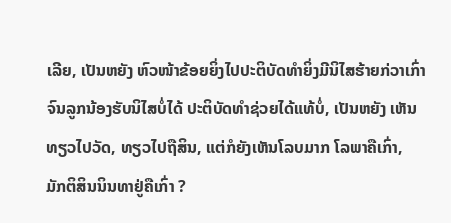ເລີຍ, ເປັນຫຍັງ ຫົວໜ້າຂ້ອຍຍິ່ງໄປປະຕິບັດທຳຍິ່ງມີນິໄສຮ້າຍກ່ວາເກົ່າ ຈົນລູກນ້ອງຮັບນິໄສບໍ່ໄດ້ ປະຕິບັດທຳຊ່ວຍໄດ້ແທ້ບໍ່, ເປັນຫຍັງ ເຫັນທຽວໄປວັດ, ທຽວໄປຖືສິນ, ແຕ່ກໍຍັງເຫັນໂລບມາກ ໂລພາຄືເກົ່າ, ມັກຕິສິນນິນທາຢູ່ຄືເກົ່າ ?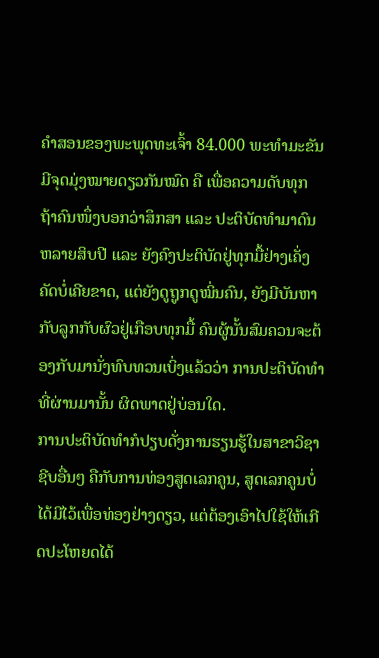ຄຳສອນຂອງພະພຸດທະເຈົ້າ 84.000 ພະທຳມະຂັນມີຈຸດມຸ່ງໝາຍດຽວກັນໝົດ ຄື ເພື່ອຄວາມດັບທຸກ ຖ້າຄົນໜຶ່ງບອກວ່າສຶກສາ ແລະ ປະຕິບັດທຳມາດົນຫລາຍສິບປີ ແລະ ຍັງຄົງປະຕິບັດຢູ່ທຸກມື້ຢ່າງເຄັ່ງຄັດບໍ່ເຄີຍຂາດ, ແຕ່ຍັງດູຖູກດູໝິ່ນຄົນ, ຍັງມີບັນຫາກັບລູກກັບຜົວຢູ່ເກືອບທຸກມື້ ຄົນຜູ້ນັ້ນສົມຄວນຈະຕ້ອງກັບມານັ່ງທົບທວນເບິ່ງແລ້ວວ່າ ການປະຕິບັດທຳທີ່ຜ່ານມານັ້ນ ຜິດພາດຢູ່ບ່ອນໃດ.
ການປະຕິບັດທຳກໍປຽບດັ່ງການຮຽນຮູ້ໃນສາຂາວິຊາຊີບອື່ນໆ ຄືກັບການທ່ອງສູດເລກຄູນ, ສູດເລກຄູນບໍ່ໄດ້ມີໄວ້ເພື່ອທ່ອງຢ່າງດຽວ, ແຕ່ຕ້ອງເອົາໄປໃຊ້ໃຫ້ເກີດປະໂຫຍດໄດ້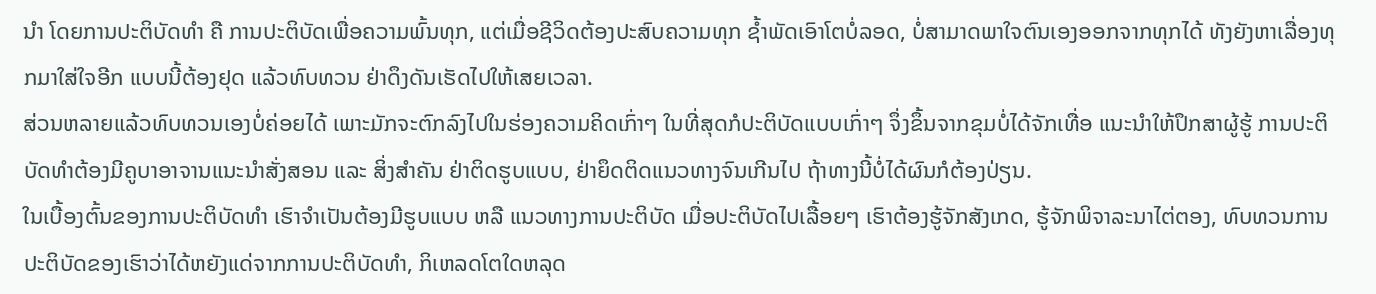ນຳ ໂດຍການປະຕິບັດທຳ ຄື ການປະຕິບັດເພື່ອຄວາມພົ້ນທຸກ, ແຕ່ເມື່ອຊີວິດຕ້ອງປະສົບຄວາມທຸກ ຊ້ຳພັດເອົາໂຕບໍ່ລອດ, ບໍ່ສາມາດພາໃຈຕົນເອງອອກຈາກທຸກໄດ້ ທັງຍັງຫາເລື່ອງທຸກມາໃສ່ໃຈອີກ ແບບນີ້ຕ້ອງຢຸດ ແລ້ວທົບທວນ ຢ່າດຶງດັນເຮັດໄປໃຫ້ເສຍເວລາ.
ສ່ວນຫລາຍແລ້ວທົບທວນເອງບໍ່ຄ່ອຍໄດ້ ເພາະມັກຈະຕົກລົງໄປໃນຮ່ອງຄວາມຄິດເກົ່າໆ ໃນທີ່ສຸດກໍປະຕິບັດແບບເກົ່າໆ ຈຶ່ງຂຶ້ນຈາກຂຸມບໍ່ໄດ້ຈັກເທື່ອ ແນະນຳໃຫ້ປຶກສາຜູ້ຮູ້ ການປະຕິບັດທຳຕ້ອງມີຄູບາອາຈານແນະນຳສັ່ງສອນ ແລະ ສິ່ງສຳຄັນ ຢ່າຕິດຮູບແບບ, ຢ່າຍຶດຕິດແນວທາງຈົນເກີນໄປ ຖ້າທາງນີ້ບໍ່ໄດ້ຜົນກໍຕ້ອງປ່ຽນ.
ໃນເບື້ອງຕົ້ນຂອງການປະຕິບັດທຳ ເຮົາຈຳເປັນຕ້ອງມີຮູບແບບ ຫລື ແນວທາງການປະຕິບັດ ເມື່ອປະຕິບັດໄປເລື້ອຍໆ ເຮົາຕ້ອງຮູ້ຈັກສັງເກດ, ຮູ້ຈັກພິຈາລະນາໄຕ່ຕອງ, ທົບທວນການປະຕິບັດຂອງເຮົາວ່າໄດ້ຫຍັງແດ່ຈາກການປະຕິບັດທຳ, ກິເຫລດໂຕໃດຫລຸດ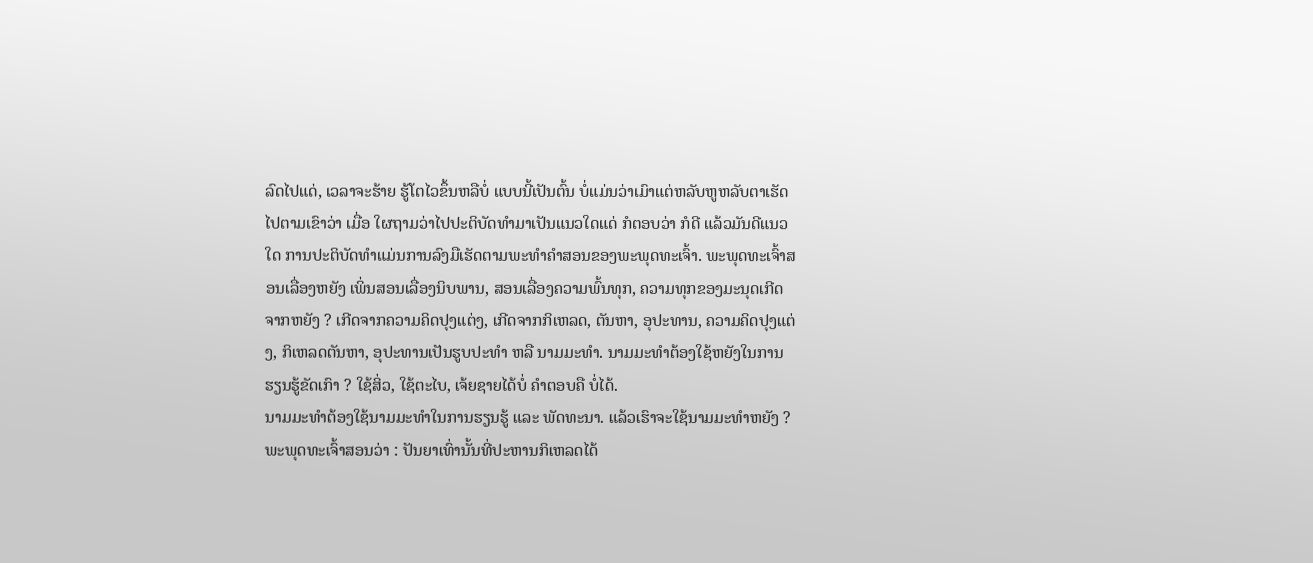ລົດໄປແດ່, ເວລາຈະຮ້າຍ ຮູ້ໂຕໄວຂຶ້ນຫລືບໍ່ ແບບນີ້ເປັນຕົ້ນ ບໍ່ແມ່ນວ່າເມົາແຕ່ຫລັບຫູຫລັບຕາເຮັດໄປຕາມເຂົາວ່າ ເມື່ອ ໃຜຖາມວ່າໄປປະຕິບັດທຳມາເປັນແນວໃດແດ່ ກໍຕອບວ່າ ກໍດີ ແລ້ວມັນດີແນວໃດ ການປະຕິບັດທຳແມ່ນການລົງມືເຮັດຕາມພະທຳຄຳສອນຂອງພະພຸດທະເຈົ້າ. ພະພຸດທະເຈົ້າສອນເລື່ອງຫຍັງ ເພິ່ນສອນເລື່ອງນິບພານ, ສອນເລື່ອງຄວາມພົ້ນທຸກ, ຄວາມທຸກຂອງມະນຸດເກີດຈາກຫຍັງ ? ເກີດຈາກຄວາມຄິດປຸງແຕ່ງ, ເກີດຈາກກິເຫລດ, ຕັນຫາ, ອຸປະທານ, ຄວາມຄິດປຸງແຕ່ງ, ກິເຫລດຕັນຫາ, ອຸປະທານເປັນຮູບປະທຳ ຫລື ນາມມະທຳ. ນາມມະທຳຕ້ອງໃຊ້ຫຍັງໃນການຮຽນຮູ້ຂັດເກົາ ? ໃຊ້ສິ່ວ, ໃຊ້ຕະໄບ, ເຈ້ຍຊາຍໄດ້ບໍ່ ຄຳຕອບຄື ບໍ່ໄດ້.
ນາມມະທຳຕ້ອງໃຊ້ນາມມະທຳໃນການຮຽນຮູ້ ແລະ ພັດທະນາ. ແລ້ວເຮົາຈະໃຊ້ນາມມະທຳຫຍັງ ?
ພະພຸດທະເຈົ້າສອນວ່າ : ປັນຍາເທົ່ານັ້ນທີ່ປະຫານກິເຫລດໄດ້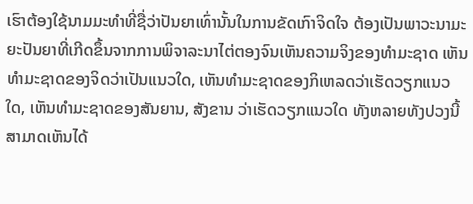ເຮົາຕ້ອງໃຊ້ນາມມະທຳທີ່ຊື່ວ່າປັນຍາເທົ່ານັ້ນໃນການຂັດເກົາຈິດໃຈ ຕ້ອງເປັນພາວະນາມະຍະປັນຍາທີ່ເກີດຂຶ້ນຈາກການພິຈາລະນາໄຕ່ຕອງຈົນເຫັນຄວາມຈິງຂອງທຳມະຊາດ ເຫັນທຳມະຊາດຂອງຈິດວ່າເປັນແນວໃດ, ເຫັນທຳມະຊາດຂອງກິເຫລດວ່າເຮັດວຽກແນວໃດ, ເຫັນທຳມະຊາດຂອງສັນຍານ, ສັງຂານ ວ່າເຮັດວຽກແນວໃດ ທັງຫລາຍທັງປວງນີ້ສາມາດເຫັນໄດ້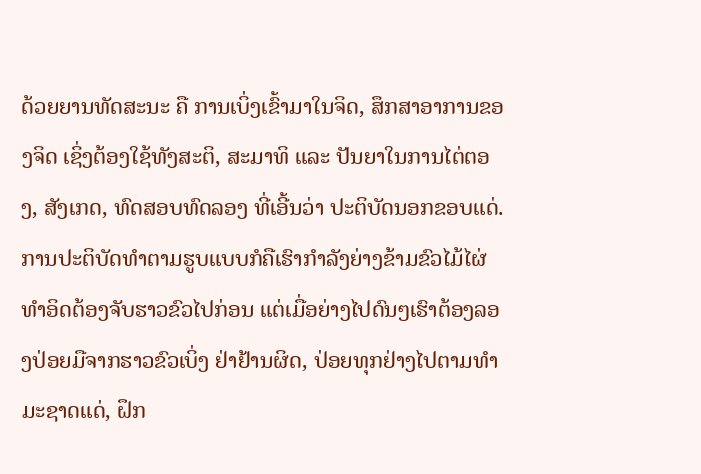ດ້ວຍຍານທັດສະນະ ຄື ການເບິ່ງເຂົ້າມາໃນຈິດ, ສຶກສາອາການຂອງຈິດ ເຊິ່ງຕ້ອງໃຊ້ທັງສະຕິ, ສະມາທິ ແລະ ປັນຍາໃນການໄຕ່ຕອງ, ສັງເກດ, ທົດສອບທົດລອງ ທີ່ເອີ້ນວ່າ ປະຕິບັດນອກຂອບແດ່.
ການປະຕິບັດທຳຕາມຮູບແບບກໍຄືເຮົາກຳລັງຍ່າງຂ້າມຂົວໄມ້ໄຜ່ ທຳອິດຕ້ອງຈັບຮາວຂົວໄປກ່ອນ ແຕ່ເມື່ອຍ່າງໄປດົນໆເຮົາຕ້ອງລອງປ່ອຍມືຈາກຮາວຂົວເບິ່ງ ຢ່າຢ້ານຜິດ, ປ່ອຍທຸກຢ່າງໄປຕາມທຳມະຊາດແດ່, ຝຶກ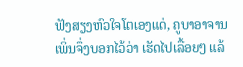ຟັງສຽງຫົວໃຈໂຕເອງແດ່, ຄູບາອາຈານເພິ່ນຈຶ່ງບອກໄວ້ວ່າ ເຮັດໄປເລື້ອຍໆ ແລ້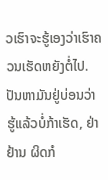ວເຮົາຈະຮູ້ເອງວ່າເຮົາຄວນເຮັດຫຍັງຕໍ່ໄປ.
ປັນຫາມັນຢູ່ບ່ອນວ່າ ຮູ້ແລ້ວບໍ່ກ້າເຮັດ, ຢ່າຢ້ານ ຜິດກໍ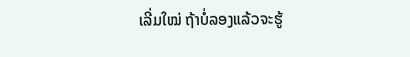ເລີ່ມໃໝ່ ຖ້າບໍ່ລອງແລ້ວຈະຮູ້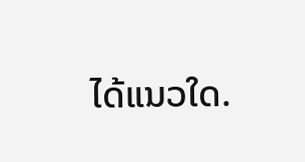ໄດ້ແນວໃດ.